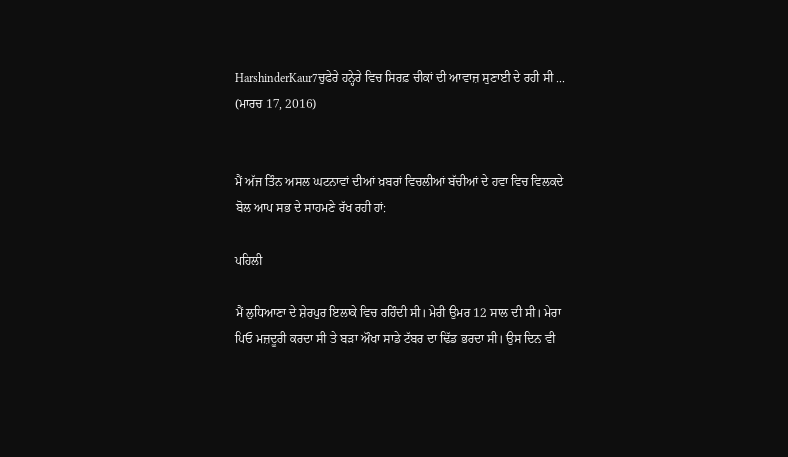HarshinderKaur7ਚੁਫੇਰੇ ਹਨ੍ਹੇਰੇ ਵਿਚ ਸਿਰਫ਼ ਚੀਕਾਂ ਦੀ ਆਵਾਜ਼ ਸੁਣਾਈ ਦੇ ਰਹੀ ਸੀ ...
(ਮਾਰਚ 17, 2016)


ਮੈਂ ਅੱਜ ਤਿੰਨ ਅਸਲ ਘਟਨਾਵਾਂ ਦੀਆਂ ਖ਼ਬਰਾਂ ਵਿਚਲੀਆਂ ਬੱਚੀਆਂ ਦੇ ਹਵਾ ਵਿਚ ਵਿਲਕਦੇ ਬੋਲ ਆਪ ਸਭ ਦੇ ਸਾਹਮਣੇ ਰੱਖ ਰਹੀ ਹਾਂ:

ਪਹਿਲੀ

ਮੈਂ ਲੁਧਿਆਣਾ ਦੇ ਸ਼ੇਰਪੁਰ ਇਲਾਕੇ ਵਿਚ ਰਹਿੰਦੀ ਸੀ। ਮੇਰੀ ਉਮਰ 12 ਸਾਲ ਦੀ ਸੀ। ਮੇਰਾ ਪਿਓ ਮਜ਼ਦੂਰੀ ਕਰਦਾ ਸੀ ਤੇ ਬੜਾ ਔਖਾ ਸਾਡੇ ਟੱਬਰ ਦਾ ਢਿੱਡ ਭਰਦਾ ਸੀ। ਉਸ ਦਿਨ ਵੀ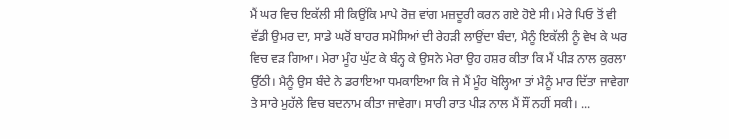ਮੈਂ ਘਰ ਵਿਚ ਇਕੱਲੀ ਸੀ ਕਿਉਂਕਿ ਮਾਪੇ ਰੋਜ਼ ਵਾਂਗ ਮਜ਼ਦੂਰੀ ਕਰਨ ਗਏ ਹੋਏ ਸੀ। ਮੇਰੇ ਪਿਓ ਤੋਂ ਵੀ ਵੱਡੀ ਉਮਰ ਦਾ, ਸਾਡੇ ਘਰੋਂ ਬਾਹਰ ਸਮੋਸਿਆਂ ਦੀ ਰੇਹੜੀ ਲਾਉਂਦਾ ਬੰਦਾ, ਮੈਨੂੰ ਇਕੱਲੀ ਨੂੰ ਵੇਖ ਕੇ ਘਰ ਵਿਚ ਵੜ ਗਿਆ। ਮੇਰਾ ਮੂੰਹ ਘੁੱਟ ਕੇ ਬੰਨ੍ਹ ਕੇ ਉਸਨੇ ਮੇਰਾ ਉਹ ਹਸ਼ਰ ਕੀਤਾ ਕਿ ਮੈਂ ਪੀੜ ਨਾਲ ਕੁਰਲਾ ਉੱਠੀ। ਮੈਨੂੰ ਉਸ ਬੰਦੇ ਨੇ ਡਰਾਇਆ ਧਮਕਾਇਆ ਕਿ ਜੇ ਮੈਂ ਮੂੰਹ ਖੋਲ੍ਹਿਆ ਤਾਂ ਮੈਨੂੰ ਮਾਰ ਦਿੱਤਾ ਜਾਵੇਗਾ ਤੇ ਸਾਰੇ ਮੁਹੱਲੇ ਵਿਚ ਬਦਨਾਮ ਕੀਤਾ ਜਾਵੇਗਾ। ਸਾਰੀ ਰਾਤ ਪੀੜ ਨਾਲ ਮੈਂ ਸੌਂ ਨਹੀਂ ਸਕੀ। ...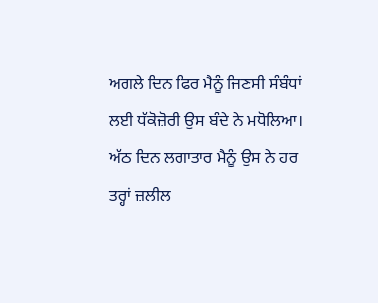ਅਗਲੇ ਦਿਨ ਫਿਰ ਮੈਨੂੰ ਜਿਣਸੀ ਸੰਬੰਧਾਂ ਲਈ ਧੱਕੋਜ਼ੋਰੀ ਉਸ ਬੰਦੇ ਨੇ ਮਧੋਲਿਆ। ਅੱਠ ਦਿਨ ਲਗਾਤਾਰ ਮੈਨੂੰ ਉਸ ਨੇ ਹਰ ਤਰ੍ਹਾਂ ਜ਼ਲੀਲ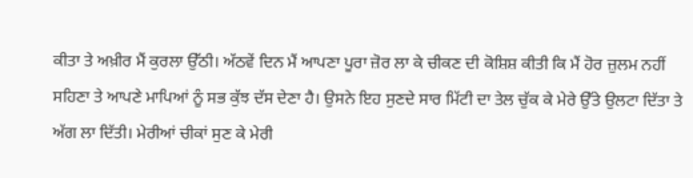ਕੀਤਾ ਤੇ ਅਖ਼ੀਰ ਮੈਂ ਕੁਰਲਾ ਉੱਠੀ। ਅੱਠਵੇਂ ਦਿਨ ਮੈਂ ਆਪਣਾ ਪੂਰਾ ਜ਼ੋਰ ਲਾ ਕੇ ਚੀਕਣ ਦੀ ਕੋਸ਼ਿਸ਼ ਕੀਤੀ ਕਿ ਮੈਂ ਹੋਰ ਜ਼ੁਲਮ ਨਹੀਂ ਸਹਿਣਾ ਤੇ ਆਪਣੇ ਮਾਪਿਆਂ ਨੂੰ ਸਭ ਕੁੱਝ ਦੱਸ ਦੇਣਾ ਹੈ। ਉਸਨੇ ਇਹ ਸੁਣਦੇ ਸਾਰ ਮਿੱਟੀ ਦਾ ਤੇਲ ਚੁੱਕ ਕੇ ਮੇਰੇ ਉੱਤੇ ਉਲਟਾ ਦਿੱਤਾ ਤੇ ਅੱਗ ਲਾ ਦਿੱਤੀ। ਮੇਰੀਆਂ ਚੀਕਾਂ ਸੁਣ ਕੇ ਮੇਰੀ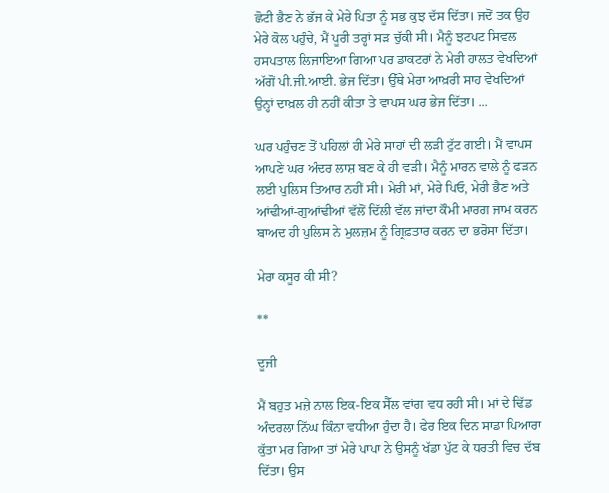ਛੋਟੀ ਭੈਣ ਨੇ ਭੱਜ ਕੇ ਮੇਰੇ ਪਿਤਾ ਨੂੰ ਸਭ ਕੁਝ ਦੱਸ ਦਿੱਤਾ। ਜਦੋਂ ਤਕ ਉਹ ਮੇਰੇ ਕੋਲ ਪਹੁੰਚੇ, ਮੈਂ ਪੂਰੀ ਤਰ੍ਹਾਂ ਸੜ ਚੁੱਕੀ ਸੀ। ਮੈਨੂੰ ਝਟਪਟ ਸਿਵਲ ਹਸਪਤਾਲ ਲਿਜਾਇਆ ਗਿਆ ਪਰ ਡਾਕਟਰਾਂ ਨੇ ਮੇਰੀ ਹਾਲਤ ਵੇਖਦਿਆਂ ਅੱਗੋਂ ਪੀ.ਜੀ.ਆਈ. ਭੇਜ ਦਿੱਤਾ। ਉੱਥੇ ਮੇਰਾ ਆਖ਼ਰੀ ਸਾਹ ਵੇਖਦਿਆਂ ਉਨ੍ਹਾਂ ਦਾਖ਼ਲ ਹੀ ਨਹੀਂ ਕੀਤਾ ਤੇ ਵਾਪਸ ਘਰ ਭੇਜ ਦਿੱਤਾ। ...

ਘਰ ਪਹੁੰਚਣ ਤੋਂ ਪਹਿਲਾਂ ਹੀ ਮੇਰੇ ਸਾਹਾਂ ਦੀ ਲੜੀ ਟੁੱਟ ਗਈ। ਮੈਂ ਵਾਪਸ ਆਪਣੇ ਘਰ ਅੰਦਰ ਲਾਸ਼ ਬਣ ਕੇ ਹੀ ਵੜੀ। ਮੈਨੂੰ ਮਾਰਨ ਵਾਲੇ ਨੂੰ ਫੜਨ ਲਈ ਪੁਲਿਸ ਤਿਆਰ ਨਹੀਂ ਸੀ। ਮੇਰੀ ਮਾਂ, ਮੇਰੇ ਪਿਓ, ਮੇਰੀ ਭੈਣ ਅਤੇ ਆਂਢੀਆਂ-ਗੁਆਂਢੀਆਂ ਵੱਲੋਂ ਦਿੱਲੀ ਵੱਲ ਜਾਂਦਾ ਕੌਮੀ ਮਾਰਗ ਜਾਮ ਕਰਨ ਬਾਅਦ ਹੀ ਪੁਲਿਸ ਨੇ ਮੁਲਜ਼ਮ ਨੂੰ ਗ੍ਰਿਫ਼ਤਾਰ ਕਰਨ ਦਾ ਭਰੋਸਾ ਦਿੱਤਾ।

ਮੇਰਾ ਕਸੂਰ ਕੀ ਸੀ?

**

ਦੂਜੀ

ਮੈਂ ਬਹੁਤ ਮਜ਼ੇ ਨਾਲ ਇਕ-ਇਕ ਸੈੱਲ ਵਾਂਗ ਵਧ ਰਹੀ ਸੀ। ਮਾਂ ਦੇ ਢਿੱਡ ਅੰਦਰਲਾ ਨਿੱਘ ਕਿੰਨਾ ਵਧੀਆ ਹੁੰਦਾ ਹੈ। ਫੇਰ ਇਕ ਦਿਨ ਸਾਡਾ ਪਿਆਰਾ ਕੁੱਤਾ ਮਰ ਗਿਆ ਤਾਂ ਮੇਰੇ ਪਾਪਾ ਨੇ ਉਸਨੂੰ ਖੱਡਾ ਪੁੱਟ ਕੇ ਧਰਤੀ ਵਿਚ ਦੱਬ ਦਿੱਤਾ। ਉਸ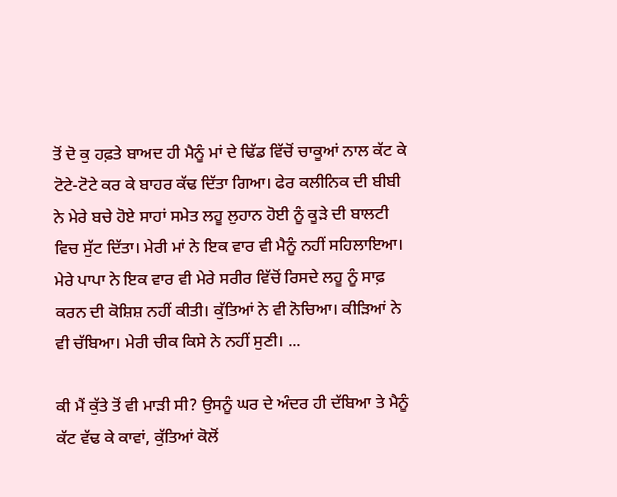ਤੋਂ ਦੋ ਕੁ ਹਫ਼ਤੇ ਬਾਅਦ ਹੀ ਮੈਨੂੰ ਮਾਂ ਦੇ ਢਿੱਡ ਵਿੱਚੋਂ ਚਾਕੂਆਂ ਨਾਲ ਕੱਟ ਕੇ ਟੋਟੇ-ਟੋਟੇ ਕਰ ਕੇ ਬਾਹਰ ਕੱਢ ਦਿੱਤਾ ਗਿਆ। ਫੇਰ ਕਲੀਨਿਕ ਦੀ ਬੀਬੀ ਨੇ ਮੇਰੇ ਬਚੇ ਹੋਏ ਸਾਹਾਂ ਸਮੇਤ ਲਹੂ ਲੁਹਾਨ ਹੋਈ ਨੂੰ ਕੂੜੇ ਦੀ ਬਾਲਟੀ ਵਿਚ ਸੁੱਟ ਦਿੱਤਾ। ਮੇਰੀ ਮਾਂ ਨੇ ਇਕ ਵਾਰ ਵੀ ਮੈਨੂੰ ਨਹੀਂ ਸਹਿਲਾਇਆ। ਮੇਰੇ ਪਾਪਾ ਨੇ ਇਕ ਵਾਰ ਵੀ ਮੇਰੇ ਸਰੀਰ ਵਿੱਚੋਂ ਰਿਸਦੇ ਲਹੂ ਨੂੰ ਸਾਫ਼ ਕਰਨ ਦੀ ਕੋਸ਼ਿਸ਼ ਨਹੀਂ ਕੀਤੀ। ਕੁੱਤਿਆਂ ਨੇ ਵੀ ਨੋਚਿਆ। ਕੀੜਿਆਂ ਨੇ ਵੀ ਚੱਬਿਆ। ਮੇਰੀ ਚੀਕ ਕਿਸੇ ਨੇ ਨਹੀਂ ਸੁਣੀ। ...

ਕੀ ਮੈਂ ਕੁੱਤੇ ਤੋਂ ਵੀ ਮਾੜੀ ਸੀ? ਉਸਨੂੰ ਘਰ ਦੇ ਅੰਦਰ ਹੀ ਦੱਬਿਆ ਤੇ ਮੈਨੂੰ ਕੱਟ ਵੱਢ ਕੇ ਕਾਵਾਂ, ਕੁੱਤਿਆਂ ਕੋਲੋਂ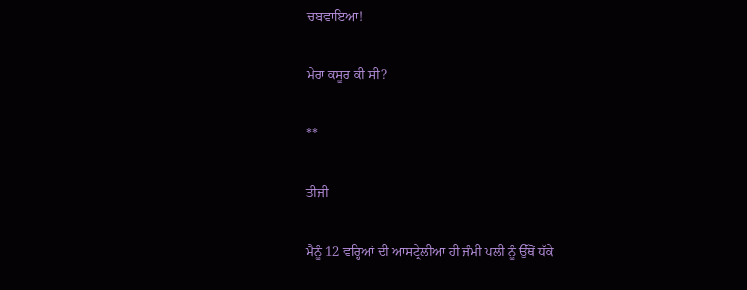ਚਬਵਾਇਆ!

ਮੇਰਾ ਕਸੂਰ ਕੀ ਸੀ?

**

ਤੀਜੀ

ਮੈਨੂੰ 12 ਵਰ੍ਹਿਆਂ ਦੀ ਆਸਟ੍ਰੇਲੀਆ ਹੀ ਜੰਮੀ ਪਲੀ ਨੂੰ ਉੱਥੋਂ ਧੱਕੇ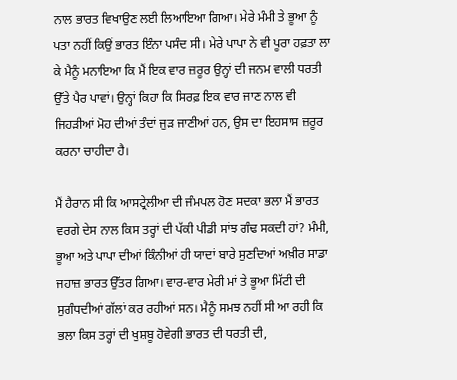ਨਾਲ ਭਾਰਤ ਵਿਖਾਉਣ ਲਈ ਲਿਆਇਆ ਗਿਆ। ਮੇਰੇ ਮੰਮੀ ਤੇ ਭੂਆ ਨੂੰ ਪਤਾ ਨਹੀਂ ਕਿਉਂ ਭਾਰਤ ਇੰਨਾ ਪਸੰਦ ਸੀ। ਮੇਰੇ ਪਾਪਾ ਨੇ ਵੀ ਪੂਰਾ ਹਫ਼ਤਾ ਲਾ ਕੇ ਮੈਨੂੰ ਮਨਾਇਆ ਕਿ ਮੈਂ ਇਕ ਵਾਰ ਜ਼ਰੂਰ ਉਨ੍ਹਾਂ ਦੀ ਜਨਮ ਵਾਲੀ ਧਰਤੀ ਉੱਤੇ ਪੈਰ ਪਾਵਾਂ। ਉਨ੍ਹਾਂ ਕਿਹਾ ਕਿ ਸਿਰਫ਼ ਇਕ ਵਾਰ ਜਾਣ ਨਾਲ ਵੀ ਜਿਹੜੀਆਂ ਮੋਹ ਦੀਆਂ ਤੰਦਾਂ ਜੁੜ ਜਾਣੀਆਂ ਹਨ, ਉਸ ਦਾ ਇਹਸਾਸ ਜ਼ਰੂਰ ਕਰਨਾ ਚਾਹੀਦਾ ਹੈ।

ਮੈਂ ਹੈਰਾਨ ਸੀ ਕਿ ਆਸਟ੍ਰੇਲੀਆ ਦੀ ਜੰਮਪਲ ਹੋਣ ਸਦਕਾ ਭਲਾ ਮੈਂ ਭਾਰਤ ਵਰਗੇ ਦੇਸ ਨਾਲ ਕਿਸ ਤਰ੍ਹਾਂ ਦੀ ਪੱਕੀ ਪੀਡੀ ਸਾਂਝ ਗੰਢ ਸਕਦੀ ਹਾਂ? ਮੰਮੀ, ਭੂਆ ਅਤੇ ਪਾਪਾ ਦੀਆਂ ਕਿੰਨੀਆਂ ਹੀ ਯਾਦਾਂ ਬਾਰੇ ਸੁਣਦਿਆਂ ਅਖ਼ੀਰ ਸਾਡਾ ਜਹਾਜ਼ ਭਾਰਤ ਉੱਤਰ ਗਿਆ। ਵਾਰ-ਵਾਰ ਮੇਰੀ ਮਾਂ ਤੇ ਭੂਆ ਮਿੱਟੀ ਦੀ ਸੁਗੰਧਦੀਆਂ ਗੱਲਾਂ ਕਰ ਰਹੀਆਂ ਸਨ। ਮੈਨੂੰ ਸਮਝ ਨਹੀਂ ਸੀ ਆ ਰਹੀ ਕਿ ਭਲਾ ਕਿਸ ਤਰ੍ਹਾਂ ਦੀ ਖੁਸ਼ਬੂ ਹੋਵੇਗੀ ਭਾਰਤ ਦੀ ਧਰਤੀ ਦੀ,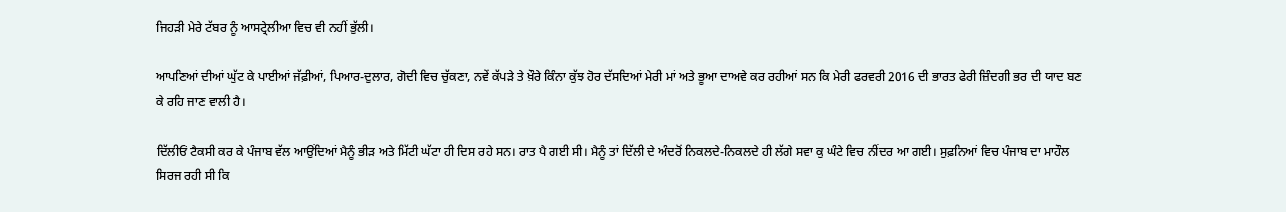ਜਿਹੜੀ ਮੇਰੇ ਟੱਬਰ ਨੂੰ ਆਸਟ੍ਰੇਲੀਆ ਵਿਚ ਵੀ ਨਹੀਂ ਭੁੱਲੀ।

ਆਪਣਿਆਂ ਦੀਆਂ ਘੁੱਟ ਕੇ ਪਾਈਆਂ ਜੱਫ਼ੀਆਂ, ਪਿਆਰ-ਦੁਲਾਰ, ਗੋਦੀ ਵਿਚ ਚੁੱਕਣਾ, ਨਵੇਂ ਕੱਪੜੇ ਤੇ ਖ਼ੌਰੇ ਕਿੰਨਾ ਕੁੱਝ ਹੋਰ ਦੱਸਦਿਆਂ ਮੇਰੀ ਮਾਂ ਅਤੇ ਭੂਆ ਦਾਅਵੇ ਕਰ ਰਹੀਆਂ ਸਨ ਕਿ ਮੇਰੀ ਫਰਵਰੀ 2016 ਦੀ ਭਾਰਤ ਫੇਰੀ ਜ਼ਿੰਦਗੀ ਭਰ ਦੀ ਯਾਦ ਬਣ ਕੇ ਰਹਿ ਜਾਣ ਵਾਲੀ ਹੈ।

ਦਿੱਲੀਓਂ ਟੈਕਸੀ ਕਰ ਕੇ ਪੰਜਾਬ ਵੱਲ ਆਉਂਦਿਆਂ ਮੈਨੂੰ ਭੀੜ ਅਤੇ ਮਿੱਟੀ ਘੱਟਾ ਹੀ ਦਿਸ ਰਹੇ ਸਨ। ਰਾਤ ਪੈ ਗਈ ਸੀ। ਮੈਨੂੰ ਤਾਂ ਦਿੱਲੀ ਦੇ ਅੰਦਰੋਂ ਨਿਕਲਦੇ-ਨਿਕਲਦੇ ਹੀ ਲੱਗੇ ਸਵਾ ਕੁ ਘੰਟੇ ਵਿਚ ਨੀਂਦਰ ਆ ਗਈ। ਸੁਫ਼ਨਿਆਂ ਵਿਚ ਪੰਜਾਬ ਦਾ ਮਾਹੌਲ ਸਿਰਜ ਰਹੀ ਸੀ ਕਿ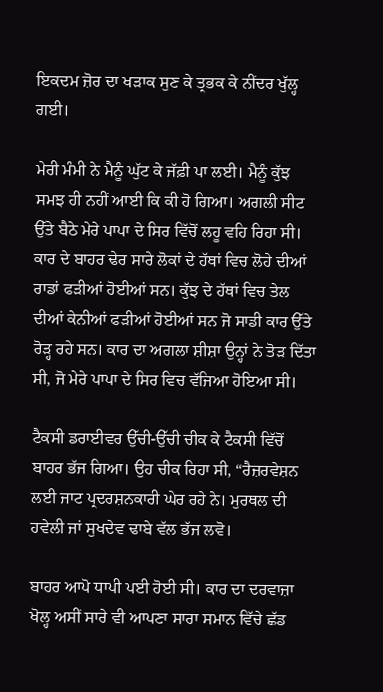ਇਕਦਮ ਜ਼ੋਰ ਦਾ ਖੜਾਕ ਸੁਣ ਕੇ ਤ੍ਰਭਕ ਕੇ ਨੀਂਦਰ ਖੁੱਲ੍ਹ ਗਈ।

ਮੇਰੀ ਮੰਮੀ ਨੇ ਮੈਨੂੰ ਘੁੱਟ ਕੇ ਜੱਫ਼ੀ ਪਾ ਲਈ। ਮੈਨੂੰ ਕੁੱਝ ਸਮਝ ਹੀ ਨਹੀਂ ਆਈ ਕਿ ਕੀ ਹੋ ਗਿਆ। ਅਗਲੀ ਸੀਟ ਉੱਤੇ ਬੈਠੇ ਮੇਰੇ ਪਾਪਾ ਦੇ ਸਿਰ ਵਿੱਚੋਂ ਲਹੂ ਵਹਿ ਰਿਹਾ ਸੀ। ਕਾਰ ਦੇ ਬਾਹਰ ਢੇਰ ਸਾਰੇ ਲੋਕਾਂ ਦੇ ਹੱਥਾਂ ਵਿਚ ਲੋਹੇ ਦੀਆਂ ਰਾਡਾਂ ਫੜੀਆਂ ਹੋਈਆਂ ਸਨ। ਕੁੱਝ ਦੇ ਹੱਥਾਂ ਵਿਚ ਤੇਲ ਦੀਆਂ ਕੇਨੀਆਂ ਫੜੀਆਂ ਹੋਈਆਂ ਸਨ ਜੋ ਸਾਡੀ ਕਾਰ ਉੱਤੇ ਰੋੜ੍ਹ ਰਹੇ ਸਨ। ਕਾਰ ਦਾ ਅਗਲਾ ਸ਼ੀਸ਼ਾ ਉਨ੍ਹਾਂ ਨੇ ਤੋੜ ਦਿੱਤਾ ਸੀ, ਜੋ ਮੇਰੇ ਪਾਪਾ ਦੇ ਸਿਰ ਵਿਚ ਵੱਜਿਆ ਹੋਇਆ ਸੀ।

ਟੈਕਸੀ ਡਰਾਈਵਰ ਉੱਚੀ-ਉੱਚੀ ਚੀਕ ਕੇ ਟੈਕਸੀ ਵਿੱਚੋਂ ਬਾਹਰ ਭੱਜ ਗਿਆ। ਉਹ ਚੀਕ ਰਿਹਾ ਸੀ, “ਰੈਜ਼ਰਵੇਸ਼ਨ ਲਈ ਜਾਟ ਪ੍ਰਦਰਸ਼ਨਕਾਰੀ ਘੇਰ ਰਹੇ ਨੇ। ਮੁਰਥਲ ਦੀ ਹਵੇਲੀ ਜਾਂ ਸੁਖਦੇਵ ਢਾਬੇ ਵੱਲ ਭੱਜ ਲਵੋ।

ਬਾਹਰ ਆਪੋ ਧਾਪੀ ਪਈ ਹੋਈ ਸੀ। ਕਾਰ ਦਾ ਦਰਵਾਜ਼ਾ ਖੋਲ੍ਹ ਅਸੀਂ ਸਾਰੇ ਵੀ ਆਪਣਾ ਸਾਰਾ ਸਮਾਨ ਵਿੱਚੇ ਛੱਡ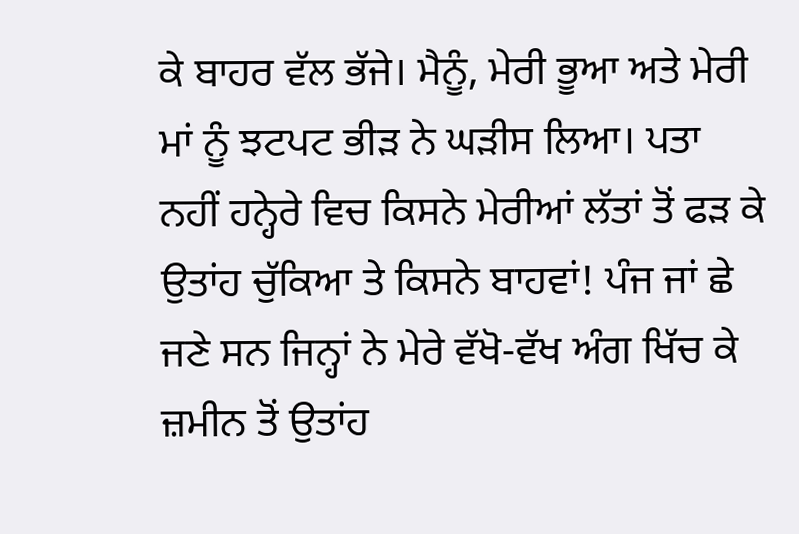ਕੇ ਬਾਹਰ ਵੱਲ ਭੱਜੇ। ਮੈਨੂੰ, ਮੇਰੀ ਭੂਆ ਅਤੇ ਮੇਰੀ ਮਾਂ ਨੂੰ ਝਟਪਟ ਭੀੜ ਨੇ ਘੜੀਸ ਲਿਆ। ਪਤਾ ਨਹੀਂ ਹਨ੍ਹੇਰੇ ਵਿਚ ਕਿਸਨੇ ਮੇਰੀਆਂ ਲੱਤਾਂ ਤੋਂ ਫੜ ਕੇ ਉਤਾਂਹ ਚੁੱਕਿਆ ਤੇ ਕਿਸਨੇ ਬਾਹਵਾਂ! ਪੰਜ ਜਾਂ ਛੇ ਜਣੇ ਸਨ ਜਿਨ੍ਹਾਂ ਨੇ ਮੇਰੇ ਵੱਖੋ-ਵੱਖ ਅੰਗ ਖਿੱਚ ਕੇ ਜ਼ਮੀਨ ਤੋਂ ਉਤਾਂਹ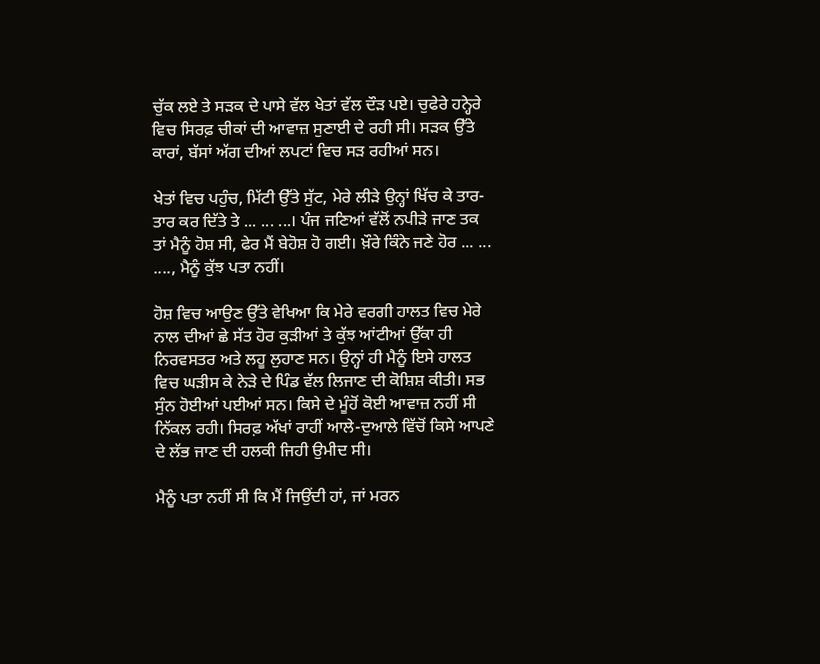ਚੁੱਕ ਲਏ ਤੇ ਸੜਕ ਦੇ ਪਾਸੇ ਵੱਲ ਖੇਤਾਂ ਵੱਲ ਦੌੜ ਪਏ। ਚੁਫੇਰੇ ਹਨ੍ਹੇਰੇ ਵਿਚ ਸਿਰਫ਼ ਚੀਕਾਂ ਦੀ ਆਵਾਜ਼ ਸੁਣਾਈ ਦੇ ਰਹੀ ਸੀ। ਸੜਕ ਉੱਤੇ ਕਾਰਾਂ, ਬੱਸਾਂ ਅੱਗ ਦੀਆਂ ਲਪਟਾਂ ਵਿਚ ਸੜ ਰਹੀਆਂ ਸਨ।

ਖੇਤਾਂ ਵਿਚ ਪਹੁੰਚ, ਮਿੱਟੀ ਉੱਤੇ ਸੁੱਟ, ਮੇਰੇ ਲੀੜੇ ਉਨ੍ਹਾਂ ਖਿੱਚ ਕੇ ਤਾਰ-ਤਾਰ ਕਰ ਦਿੱਤੇ ਤੇ ... ... ...। ਪੰਜ ਜਣਿਆਂ ਵੱਲੋਂ ਨਪੀੜੇ ਜਾਣ ਤਕ ਤਾਂ ਮੈਨੂੰ ਹੋਸ਼ ਸੀ, ਫੇਰ ਮੈਂ ਬੇਹੋਸ਼ ਹੋ ਗਈ। ਖ਼ੌਰੇ ਕਿੰਨੇ ਜਣੇ ਹੋਰ ... ... ...., ਮੈਨੂੰ ਕੁੱਝ ਪਤਾ ਨਹੀਂ।

ਹੋਸ਼ ਵਿਚ ਆਉਣ ਉੱਤੇ ਵੇਖਿਆ ਕਿ ਮੇਰੇ ਵਰਗੀ ਹਾਲਤ ਵਿਚ ਮੇਰੇ ਨਾਲ ਦੀਆਂ ਛੇ ਸੱਤ ਹੋਰ ਕੁੜੀਆਂ ਤੇ ਕੁੱਝ ਆਂਟੀਆਂ ਉੱਕਾ ਹੀ ਨਿਰਵਸਤਰ ਅਤੇ ਲਹੂ ਲੁਹਾਣ ਸਨ। ਉਨ੍ਹਾਂ ਹੀ ਮੈਨੂੰ ਇਸੇ ਹਾਲਤ ਵਿਚ ਘੜੀਸ ਕੇ ਨੇੜੇ ਦੇ ਪਿੰਡ ਵੱਲ ਲਿਜਾਣ ਦੀ ਕੋਸ਼ਿਸ਼ ਕੀਤੀ। ਸਭ ਸੁੰਨ ਹੋਈਆਂ ਪਈਆਂ ਸਨ। ਕਿਸੇ ਦੇ ਮੂੰਹੋਂ ਕੋਈ ਆਵਾਜ਼ ਨਹੀਂ ਸੀ ਨਿੱਕਲ ਰਹੀ। ਸਿਰਫ਼ ਅੱਖਾਂ ਰਾਹੀਂ ਆਲੇ-ਦੁਆਲੇ ਵਿੱਚੋਂ ਕਿਸੇ ਆਪਣੇ ਦੇ ਲੱਭ ਜਾਣ ਦੀ ਹਲਕੀ ਜਿਹੀ ਉਮੀਦ ਸੀ।

ਮੈਨੂੰ ਪਤਾ ਨਹੀਂ ਸੀ ਕਿ ਮੈਂ ਜਿਉਂਦੀ ਹਾਂ, ਜਾਂ ਮਰਨ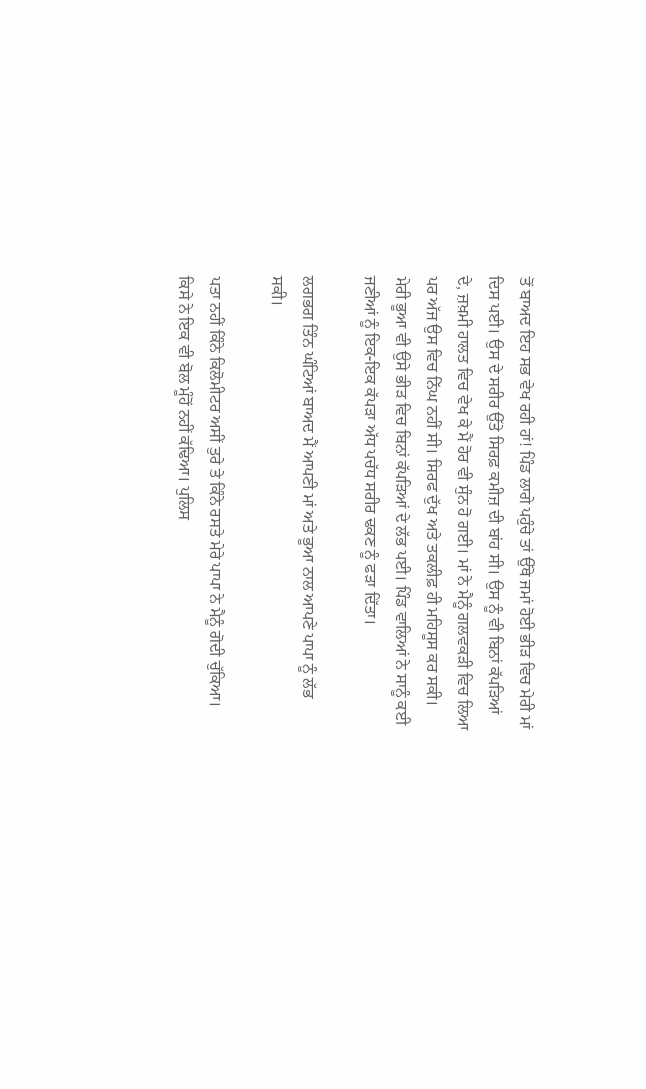ਤੋਂ ਬਾਅਦ ਇਹ ਸਭ ਵੇਖ ਰਹੀ ਹਾਂ! ਪਿੰਡ ਲਾਗੇ ਪਹੁੰਚੇ ਤਾਂ ਉੱਥੇ ਜਮਾਂ ਹੋਈ ਭੀੜ ਵਿਚ ਮੇਰੀ ਮਾਂ ਦਿਸ ਪਈ। ਉਸ ਦੇ ਸਰੀਰ ਉੱਤੇ ਸਿਰਫ਼ ਕਮੀਜ਼ ਦੀ ਬਾਂਹ ਸੀ। ਉਸ ਨੂੰ ਵੀ ਬਿਨਾਂ ਕੱਪੜਿਆਂ ਦੇ, ਜ਼ਖ਼ਮੀ ਹਾਲਤ ਵਿਚ ਵੇਖ ਕੇ ਮੈਂ ਹੋਰ ਵੀ ਸੁੰਨ ਹੋ ਗਈ। ਮਾਂ ਨੇ ਮੈਨੂੰ ਗਲਵਕੜੀ ਵਿਚ ਲਿਆ ਪਰ ਅੱਜ ਉਸ ਵਿਚ ਨਿੱਘ ਨਹੀਂ ਸੀ। ਸਿਰਫ ਦੁੱਖ ਅਤੇ ਤਕਲੀਫ਼ ਹੀ ਮਹਿਸੂਸ ਕਰ ਸਕੀ। ਮੇਰੀ ਭੂਆ ਵੀ ਉਸੇ ਭੀੜ ਵਿਚ ਬਿਨਾਂ ਕੱਪੜਿਆਂ ਦੇ ਲੱਭ ਪਈ। ਪਿੰਡ ਵਾਲਿਆਂ ਨੇ ਸਾਨੂੰ ਕਈ ਜਣੀਆਂ ਨੂੰ ਇਕ-ਇਕ ਕੱਪੜਾ ਅੱਧ ਪਚੱਧ ਸਰੀਰ ਢਕਣ ਨੂੰ ਫੜਾ ਦਿੱਤਾ।

ਲਗਭਗ ਤਿੰਨ ਘੰਟਿਆਂ ਬਾਅਦ ਮੈਂ ਆਪਣੀ ਮਾਂ ਅਤੇ ਭੂਆ ਨਾਲ ਆਪਣੇ ਪਾਪਾ ਨੂੰ ਲੱਭ ਸਕੀ।

ਪਤਾ ਨਹੀਂ ਕਿੰਨੇ ਕਿਲੋਮੀਟਰ ਅਸੀਂ ਤੁਰੇ ਤੇ ਕਿੰਨੇ ਰਸਤੇ ਮੇਰੇ ਪਾਪਾ ਨੇ ਮੈਨੂੰ ਗੋਦੀ ਚੁੱਕਿਆ। ਕਿਸੇ ਨੇ ਇਕ ਵੀ ਬੋਲ ਮੂੰਹੋਂ ਨਹੀਂ ਕੱਢਿਆ। ਪੁਲਿਸ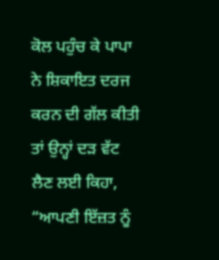ਕੋਲ ਪਹੁੰਚ ਕੇ ਪਾਪਾ ਨੇ ਸ਼ਿਕਾਇਤ ਦਰਜ ਕਰਨ ਦੀ ਗੱਲ ਕੀਤੀ ਤਾਂ ਉਨ੍ਹਾਂ ਦੜ ਵੱਟ ਲੈਣ ਲਈ ਕਿਹਾ, “ਆਪਣੀ ਇੱਜ਼ਤ ਨੂੰ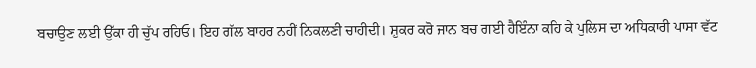ਬਚਾਉਣ ਲਈ ਉੱਕਾ ਹੀ ਚੁੱਪ ਰਹਿਓ। ਇਹ ਗੱਲ ਬਾਹਰ ਨਹੀਂ ਨਿਕਲਣੀ ਚਾਹੀਦੀ। ਸ਼ੁਕਰ ਕਰੋ ਜਾਨ ਬਚ ਗਈ ਹੈਇੰਨਾ ਕਹਿ ਕੇ ਪੁਲਿਸ ਦਾ ਅਧਿਕਾਰੀ ਪਾਸਾ ਵੱਟ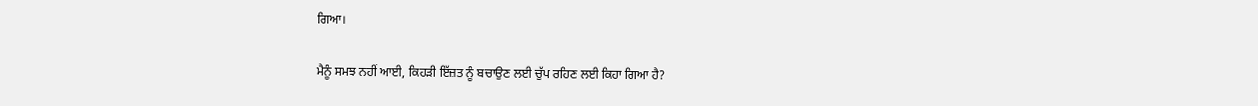ਗਿਆ।

ਮੈਨੂੰ ਸਮਝ ਨਹੀਂ ਆਈ, ਕਿਹੜੀ ਇੱਜ਼ਤ ਨੂੰ ਬਚਾਉਣ ਲਈ ਚੁੱਪ ਰਹਿਣ ਲਈ ਕਿਹਾ ਗਿਆ ਹੈ?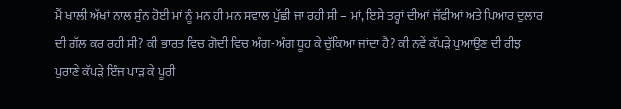ਮੈਂ ਖਾਲੀ ਅੱਖਾਂ ਨਾਲ ਸੁੰਨ ਹੋਈ ਮਾਂ ਨੂੰ ਮਨ ਹੀ ਮਨ ਸਵਾਲ ਪੁੱਛੀ ਜਾ ਰਹੀ ਸੀ – ਮਾਂ, ਇਸੇ ਤਰ੍ਹਾਂ ਦੀਆਂ ਜੱਫੀਆਂ ਅਤੇ ਪਿਆਰ ਦੁਲਾਰ ਦੀ ਗੱਲ ਕਰ ਰਹੀ ਸੀ? ਕੀ ਭਾਰਤ ਵਿਚ ਗੋਦੀ ਵਿਚ ਅੰਗ-ਅੰਗ ਧੂਹ ਕੇ ਚੁੱਕਿਆ ਜਾਂਦਾ ਹੈ? ਕੀ ਨਵੇਂ ਕੱਪੜੇ ਪੁਆਉਣ ਦੀ ਰੀਝ ਪੁਰਾਣੇ ਕੱਪੜੇ ਇੰਜ ਪਾੜ ਕੇ ਪੂਰੀ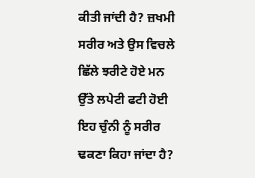ਕੀਤੀ ਜਾਂਦੀ ਹੈ? ਜ਼ਖਮੀ ਸਰੀਰ ਅਤੇ ਉਸ ਵਿਚਲੇ ਛਿੱਲੇ ਝਰੀਟੇ ਹੋਏ ਮਨ ਉੱਤੇ ਲਪੇਟੀ ਫਟੀ ਹੋਈ ਇਹ ਚੁੰਨੀ ਨੂੰ ਸਰੀਰ ਢਕਣਾ ਕਿਹਾ ਜਾਂਦਾ ਹੈ?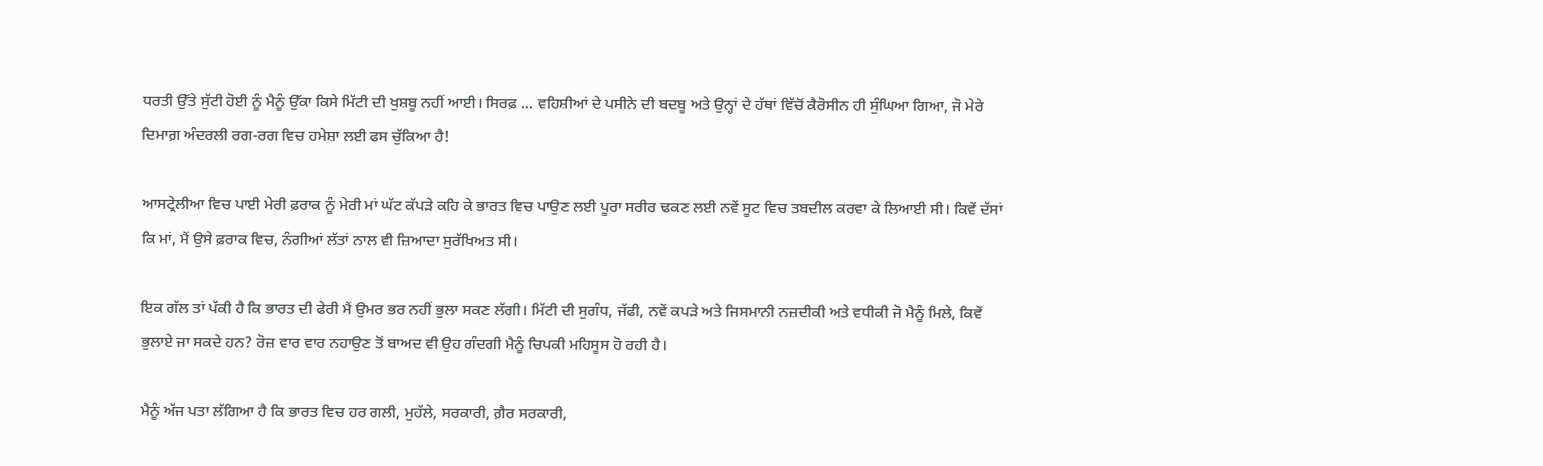ਧਰਤੀ ਉੱਤੇ ਸੁੱਟੀ ਹੋਈ ਨੂੰ ਮੈਨੂੰ ਉੱਕਾ ਕਿਸੇ ਮਿੱਟੀ ਦੀ ਖੁਸ਼ਬੂ ਨਹੀਂ ਆਈ। ਸਿਰਫ਼ ... ਵਹਿਸ਼ੀਆਂ ਦੇ ਪਸੀਨੇ ਦੀ ਬਦਬੂ ਅਤੇ ਉਨ੍ਹਾਂ ਦੇ ਹੱਥਾਂ ਵਿੱਚੋਂ ਕੈਰੋਸੀਨ ਹੀ ਸੁੰਘਿਆ ਗਿਆ, ਜੋ ਮੇਰੇ ਦਿਮਾਗ਼ ਅੰਦਰਲੀ ਰਗ-ਰਗ ਵਿਚ ਹਮੇਸ਼ਾ ਲਈ ਫਸ ਚੁੱਕਿਆ ਹੈ!

ਆਸਟ੍ਰੇਲੀਆ ਵਿਚ ਪਾਈ ਮੇਰੀ ਫ਼ਰਾਕ ਨੂੰ ਮੇਰੀ ਮਾਂ ਘੱਟ ਕੱਪੜੇ ਕਹਿ ਕੇ ਭਾਰਤ ਵਿਚ ਪਾਉਣ ਲਈ ਪੂਰਾ ਸਰੀਰ ਢਕਣ ਲਈ ਨਵੇਂ ਸੂਟ ਵਿਚ ਤਬਦੀਲ ਕਰਵਾ ਕੇ ਲਿਆਈ ਸੀ। ਕਿਵੇਂ ਦੱਸਾਂ ਕਿ ਮਾਂ, ਮੈਂ ਉਸੇ ਫ਼ਰਾਕ ਵਿਚ, ਨੰਗੀਆਂ ਲੱਤਾਂ ਨਾਲ ਵੀ ਜ਼ਿਆਦਾ ਸੁਰੱਖਿਅਤ ਸੀ।

ਇਕ ਗੱਲ ਤਾਂ ਪੱਕੀ ਹੈ ਕਿ ਭਾਰਤ ਦੀ ਫੇਰੀ ਮੈਂ ਉਮਰ ਭਰ ਨਹੀਂ ਭੁਲਾ ਸਕਣ ਲੱਗੀ। ਮਿੱਟੀ ਦੀ ਸੁਗੰਧ, ਜੱਫੀ, ਨਵੇਂ ਕਪੜੇ ਅਤੇ ਜਿਸਮਾਨੀ ਨਜ਼ਦੀਕੀ ਅਤੇ ਵਧੀਕੀ ਜੋ ਮੈਨੂੰ ਮਿਲੇ, ਕਿਵੇਂ ਭੁਲਾਏ ਜਾ ਸਕਦੇ ਹਨ? ਰੋਜ਼ ਵਾਰ ਵਾਰ ਨਹਾਉਣ ਤੋਂ ਬਾਅਦ ਵੀ ਉਹ ਗੰਦਗੀ ਮੈਨੂੰ ਚਿਪਕੀ ਮਹਿਸੂਸ ਹੋ ਰਹੀ ਹੈ।

ਮੈਨੂੰ ਅੱਜ ਪਤਾ ਲੱਗਿਆ ਹੈ ਕਿ ਭਾਰਤ ਵਿਚ ਹਰ ਗਲੀ, ਮੁਹੱਲੇ, ਸਰਕਾਰੀ, ਗ਼ੈਰ ਸਰਕਾਰੀ,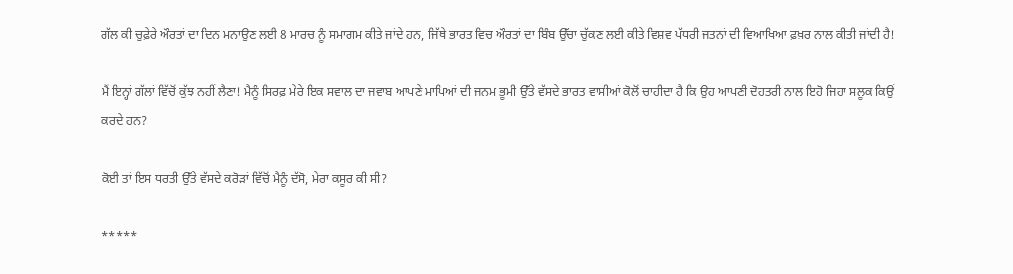ਗੱਲ ਕੀ ਚੁਫ਼ੇਰੇ ਔਰਤਾਂ ਦਾ ਦਿਨ ਮਨਾਉਣ ਲਈ 8 ਮਾਰਚ ਨੂੰ ਸਮਾਗਮ ਕੀਤੇ ਜਾਂਦੇ ਹਨ, ਜਿੱਥੇ ਭਾਰਤ ਵਿਚ ਔਰਤਾਂ ਦਾ ਬਿੰਬ ਉੱਚਾ ਚੁੱਕਣ ਲਈ ਕੀਤੇ ਵਿਸ਼ਵ ਪੱਧਰੀ ਜਤਨਾਂ ਦੀ ਵਿਆਖਿਆ ਫ਼ਖ਼ਰ ਨਾਲ ਕੀਤੀ ਜਾਂਦੀ ਹੈ!

ਮੈਂ ਇਨ੍ਹਾਂ ਗੱਲਾਂ ਵਿੱਚੋਂ ਕੁੱਝ ਨਹੀਂ ਲੈਣਾ! ਮੈਨੂੰ ਸਿਰਫ਼ ਮੇਰੇ ਇਕ ਸਵਾਲ ਦਾ ਜਵਾਬ ਆਪਣੇ ਮਾਪਿਆਂ ਦੀ ਜਨਮ ਭੂਮੀ ਉੱਤੇ ਵੱਸਦੇ ਭਾਰਤ ਵਾਸੀਆਂ ਕੋਲੋਂ ਚਾਹੀਦਾ ਹੈ ਕਿ ਉਹ ਆਪਣੀ ਦੋਹਤਰੀ ਨਾਲ ਇਹੋ ਜਿਹਾ ਸਲੂਕ ਕਿਉਂ ਕਰਦੇ ਹਨ?

ਕੋਈ ਤਾਂ ਇਸ ਧਰਤੀ ਉੱਤੇ ਵੱਸਦੇ ਕਰੋੜਾਂ ਵਿੱਚੋਂ ਮੈਨੂੰ ਦੱਸੋ, ਮੇਰਾ ਕਸੂਰ ਕੀ ਸੀ?

*****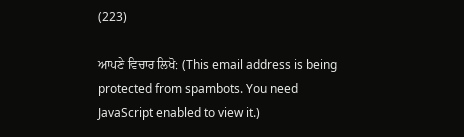(223)

ਆਪਣੇ ਵਿਚਾਰ ਲਿਖੋ: (This email address is being protected from spambots. You need JavaScript enabled to view it.)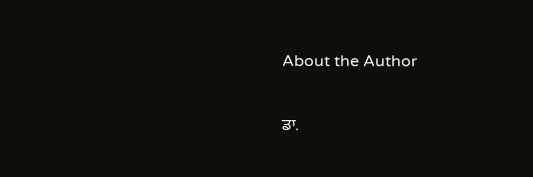About the Author

ਡਾ.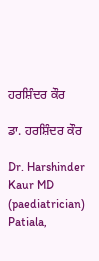ਹਰਸ਼ਿੰਦਰ ਕੌਰ

ਡਾ. ਹਰਸ਼ਿੰਦਰ ਕੌਰ

Dr. Harshinder Kaur MD (paediatrician)
Patiala,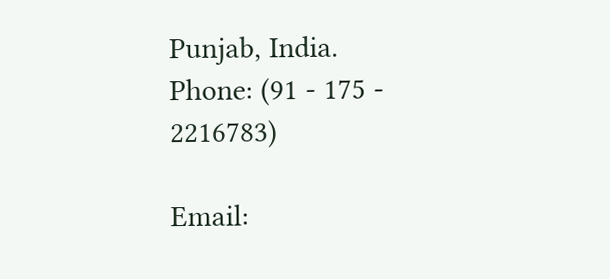Punjab, India.
Phone: (91 - 175 - 2216783)

Email: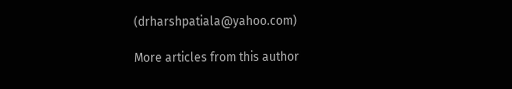(drharshpatiala@yahoo.com)

More articles from this author